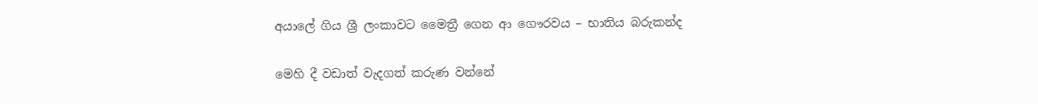අයාලේ ගිය ශ්‍රී ලංකාවට මෛත්‍රී ගෙන ආ ගෞරවය – භාතිය බරුකන්ද

මෙහි දී වඩාත් වැදගත් කරුණ වන්නේ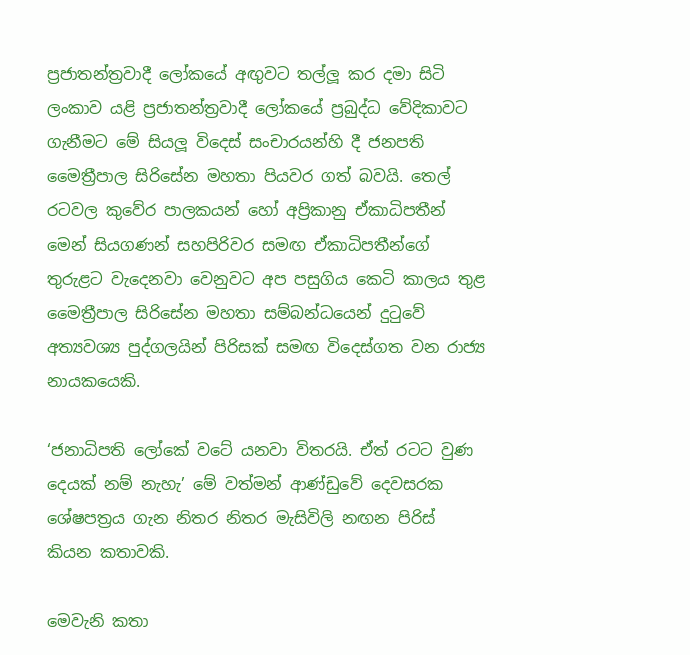ප්‍රජාතන්ත්‍රවාදී ලෝකයේ අඟුවට තල්ලූ කර දමා සිටි ලංකාව යළි ප්‍රජාතන්ත්‍රවාදී ලෝකයේ ප්‍රබුද්ධ වේදිකාවට ගැනීමට මේ සියලූ විදෙස් සංචාරයන්හි දී ජනපති මෛත්‍රීපාල සිරිසේන මහතා පියවර ගත් බවයි. තෙල් රටවල කුවේර පාලකයන් හෝ අප්‍රිකානු ඒකාධිපතීන් මෙන් සියගණන් සහපිරිවර සමඟ ඒකාධිපතීන්ගේ තුරුළට වැදෙනවා වෙනුවට අප පසුගිය කෙටි කාලය තුළ මෛත්‍රීපාල සිරිසේන මහතා සම්බන්ධයෙන් දුටුවේ අත්‍යවශ්‍ය පුද්ගලයින් පිරිසක් සමඟ විදෙස්ගත වන රාජ්‍ය නායකයෙකි.

‘ජනාධිපති ලෝකේ වටේ යනවා විතරයි. ඒත් රටට වුණ දෙයක් නම් නැහැ’ මේ වත්මන් ආණ්ඩුවේ දෙවසරක ශේෂපත්‍රය ගැන නිතර නිතර මැසිවිලි නඟන පිරිස් කියන කතාවකි.

මෙවැනි කතා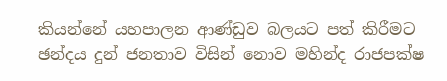කියන්නේ යහපාලන ආණ්ඩුව බලයට පත් කිරීමට ඡන්දය දුන් ජනතාව විසින් නොව මහින්ද රාජපක්ෂ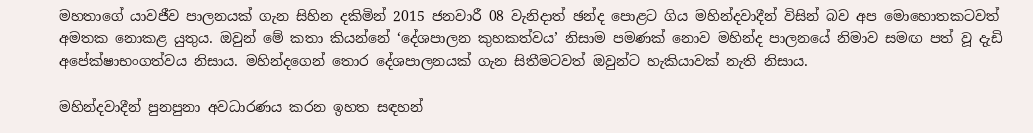මහතාගේ යාවජීව පාලනයක් ගැන සිහින දකිමින් 2015 ජනවාරී 08 වැනිදාත් ඡන්ද පොළට ගිය මහින්දවාදීන් විසින් බව අප මොහොතකටවත් අමතක නොකළ යුතුය. ඔවුන් මේ කතා කියන්නේ ‘දේශපාලන කුහකත්වය’ නිසාම පමණක් නොව මහින්ද පාලනයේ නිමාව සමඟ පත් වූ දැඩි අපේක්ෂාභංගත්වය නිසාය. මහින්දගෙන් තොර දේශපාලනයක් ගැන සිතීමටවත් ඔවුන්ට හැකියාවක් නැති නිසාය.

මහින්දවාදීන් පුනපුනා අවධාරණය කරන ඉහත සඳහන්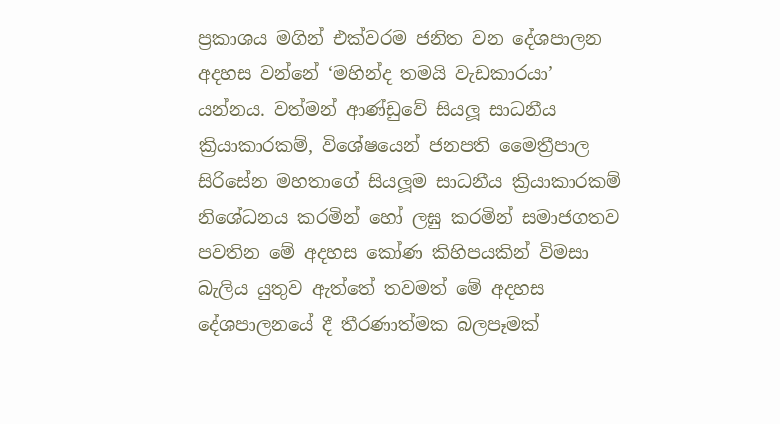ප්‍රකාශය මගින් එක්වරම ජනිත වන දේශපාලන අදහස වන්නේ ‘මහින්ද තමයි වැඩකාරයා’ යන්නය. වත්මන් ආණ්ඩුවේ සියලූ සාධනීය ක්‍රියාකාරකම්, විශේෂයෙන් ජනපති මෛත්‍රීපාල සිරිසේන මහතාගේ සියලූම සාධනීය ක්‍රියාකාරකම් නිශේධනය කරමින් හෝ ලඝු කරමින් සමාජගතව පවතින මේ අදහස කෝණ කිහිපයකින් විමසා බැලිය යුතුව ඇත්තේ තවමත් මේ අදහස දේශපාලනයේ දී තීරණාත්මක බලපෑමක්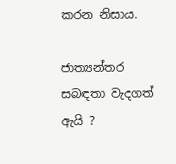කරන නිසාය.

ජාත්‍යන්තර සබඳතා වැදගත් ඇයි ?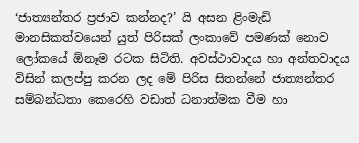‘ජාත්‍යන්තර ප්‍රජාව කන්නද?’ යි අසන ළිංමැඩි මානසිකත්වයෙන් යුත් පිරිසක් ලංකාවේ පමණක් නොව ලෝකයේ ඕනෑම රටක සිටිති. අවස්ථාවාදය හා අන්තවාදය විසින් කලප්පු කරන ලද මේ පිරිස සිතන්නේ ජාත්‍යන්තර සම්බන්ධතා කෙරෙහි වඩාත් ධනාත්මක වීම හා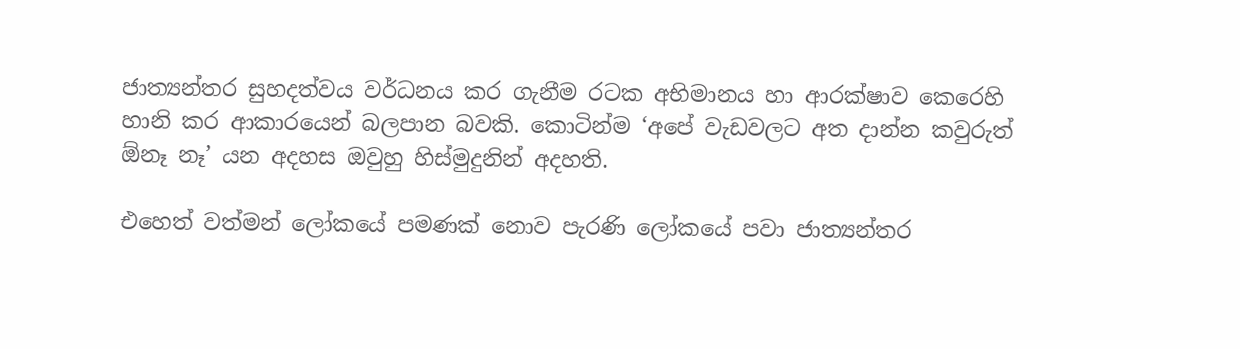ජාත්‍යන්තර සුහදත්වය වර්ධනය කර ගැනීම රටක අභිමානය හා ආරක්ෂාව කෙරෙහි හානි කර ආකාරයෙන් බලපාන බවකි. කොටින්ම ‘අපේ වැඩවලට අත දාන්න කවුරුත් ඕනෑ නෑ’ යන අදහස ඔවුහු හිස්මුදුනින් අදහති.

එහෙත් වත්මන් ලෝකයේ පමණක් නොව පැරණි ලෝකයේ පවා ජාත්‍යන්තර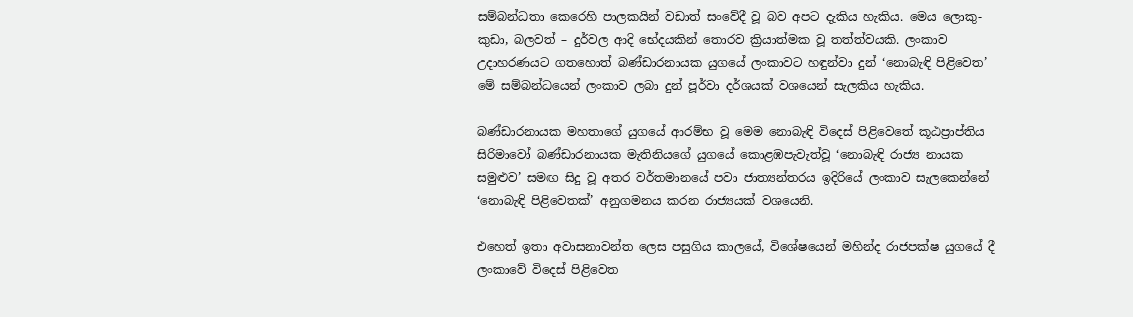සම්බන්ධතා කෙරෙහි පාලකයින් වඩාත් සංවේදී වූ බව අපට දැකිය හැකිය. මෙය ලොකු-කුඩා, බලවත් – දුර්වල ආදි භේදයකින් තොරව ක්‍රියාත්මක වූ තත්ත්වයකි. ලංකාව උදාහරණයට ගතහොත් බණ්ඩාරනායක යුගයේ ලංකාවට හඳුන්වා දුන් ‘නොබැඳි පිළිවෙත’ මේ සම්බන්ධයෙන් ලංකාව ලබා දුන් පූර්වා දර්ශයක් වශයෙන් සැලකිය හැකිය.

බණ්ඩාරනායක මහතාගේ යුගයේ ආරම්භ වූ මෙම නොබැඳි විදෙස් පිළිවෙතේ කූඨප්‍රාප්තිය සිරිමාවෝ බණ්ඩාරනායක මැතිනියගේ යුගයේ කොළඹපැවැත්වූ ‘නොබැඳි රාජ්‍ය නායක සමුළුව’ සමඟ සිදු වූ අතර වර්තමානයේ පවා ජාත්‍යන්තරය ඉදිරියේ ලංකාව සැලකෙන්නේ ‘නොබැඳි පිළිවෙතක්’ අනුගමනය කරන රාජ්‍යයක් වශයෙනි.

එහෙත් ඉතා අවාසනාවන්ත ලෙස පසුගිය කාලයේ, විශේෂයෙන් මහින්ද රාජපක්ෂ යුගයේ දී ලංකාවේ විදෙස් පිළිවෙත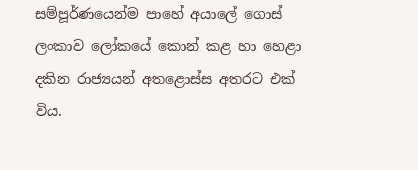සම්පූර්ණයෙන්ම පාහේ අයාලේ ගොස් ලංකාව ලෝකයේ කොන් කළ හා හෙළා දකින රාජ්‍යයන් අතළොස්ස අතරට එක් විය.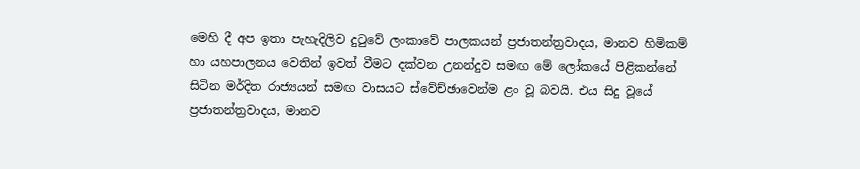මෙහි දී අප ඉතා පැහැදිලිව දුටුවේ ලංකාවේ පාලකයන් ප්‍රජාතන්ත්‍රවාදය, මානව හිමිකම් හා යහපාලනය වෙතින් ඉවත් වීමට දක්වන උනන්දුව සමඟ මේ ලෝකයේ පිළිකන්නේ සිටින මර්දිත රාජ්‍යයන් සමඟ වාසයට ස්වේච්ඡාවෙන්ම ළං වූ බවයි. එය සිදු වූයේ ප්‍රජාතන්ත්‍රවාදය, මානව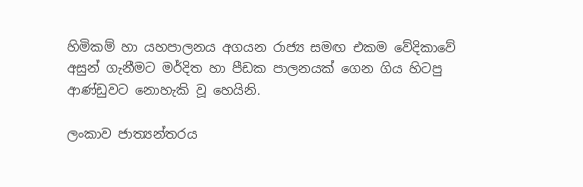හිමිකම් හා යහපාලනය අගයන රාජ්‍ය සමඟ එකම වේදිකාවේ අසුන් ගැනීමට මර්දිත හා පීඩක පාලනයක් ගෙන ගිය හිටපු ආණ්ඩුවට නොහැකි වූ හෙයිනි.

ලංකාව ජාත්‍යන්තරය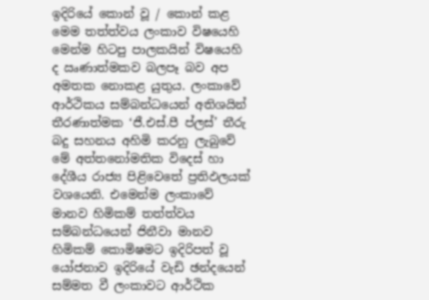ඉදිරියේ කොන් වූ / කොන් කළ මෙම තත්ත්වය ලංකාව විෂයෙහි මෙන්ම හිටපු පාලකයින් විෂයෙහි ද ඍණාත්මකව බලපෑ බව අප අමතක නොකළ යුතුය. ලංකාවේ ආර්ථිකය සම්බන්ධයෙන් අතිශයින් තීරණාත්මක ‘ජී.එස්.පී ප්ලස්’ තීරු බදු සහනය අහිමි කරනු ලැබුවේ මේ අත්තනෝමතික විදෙස් හා දේශීය රාජ්‍ය පිළිවෙතේ ප්‍රතිඵලයක් වශයෙනි. එමෙන්ම ලංකාවේ මානව හිමිකම් තත්ත්වය සම්බන්ධයෙන් ජිනීවා මානව හිමිකම් කොමිෂමට ඉදිරිපත් වූ යෝජනාව ඉදිරියේ වැඩි ඡන්දයෙන් සම්මත වී ලංකාවට ආර්ථික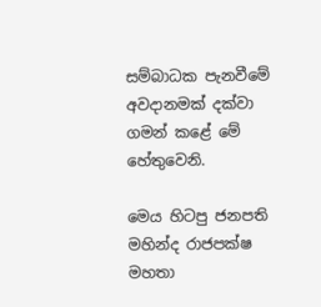සම්බාධක පැනවීමේ අවදානමක් දක්වා ගමන් කළේ මේ හේතුවෙනි.

මෙය හිටපු ජනපති මහින්ද රාජපක්ෂ මහතා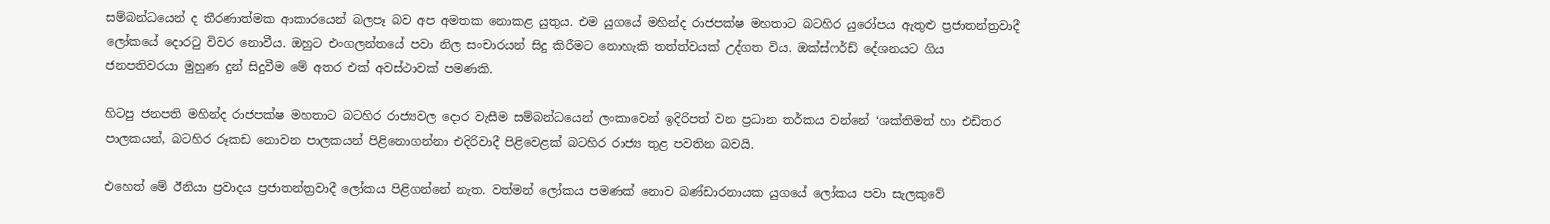සම්බන්ධයෙන් ද තීරණාත්මක ආකාරයෙන් බලපෑ බව අප අමතක නොකළ යුතුය. එම යුගයේ මහින්ද රාජපක්ෂ මහතාට බටහිර යුරෝපය ඇතුළු ප්‍රජාතන්ත්‍රවාදී ලෝකයේ දොරටු විවර නොවීය. ඔහුට එංගලන්තයේ පවා නිල සංචාරයන් සිදු කිරීමට නොහැකි තත්ත්වයක් උද්ගත විය. ඔක්ස්ෆර්ඩ් දේශනයට ගිය ජනපතිවරයා මුහුණ දුන් සිදුවීම මේ අතර එක් අවස්ථාවක් පමණකි.

හිටපු ජනපති මහින්ද රාජපක්ෂ මහතාට බටහිර රාජ්‍යවල දොර වැසීම සම්බන්ධයෙන් ලංකාවෙන් ඉදිරිපත් වන ප්‍රධාන තර්කය වන්නේ ‘ශක්තිමත් හා එඩිතර පාලකයන්, බටහිර රූකඩ නොවන පාලකයන් පිළිනොගන්නා එදිරිවාදී පිළිවෙළක් බටහිර රාජ්‍ය තුළ පවතින බවයි.

එහෙත් මේ ඊනියා ප්‍රවාදය ප්‍රජාතන්ත්‍රවාදී ලෝකය පිළිගන්නේ නැත. වත්මන් ලෝකය පමණක් නොව බණ්ඩාරනායක යුගයේ ලෝකය පවා සැලකුවේ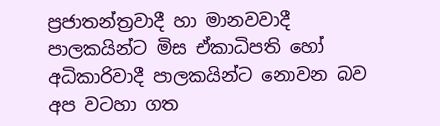ප්‍රජාතන්ත්‍රවාදී හා මානවවාදී පාලකයින්ට මිස ඒකාධිපති හෝ අධිකාරිවාදී පාලකයින්ට නොවන බව අප වටහා ගත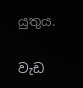යුතුය.

වැඩ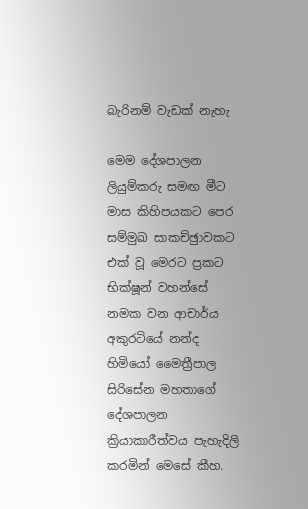බැරිනම් වැඩක් නැහැ

මෙම දේශපාලන ලියුම්කරු සමඟ මීට මාස කිහිපයකට පෙර සම්මුඛ සාකච්ඡුාවකට එක් වූ මෙරට ප්‍රකට භික්ෂූන් වහන්සේ නමක වන ආචාර්ය අකුරටියේ නන්ද හිමියෝ මෛත්‍රීපාල සිරිසේන මහතාගේ දේශපාලන ක්‍රියාකාරීත්වය පැහැදිලි කරමින් මෙසේ කීහ.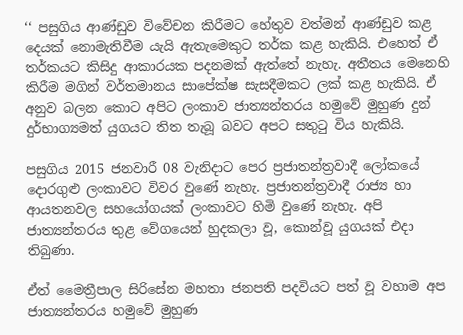‘‘ පසුගිය ආණ්ඩුව විවේචන කිරීමට හේතුව වත්මන් ආණ්ඩුව කළ දෙයක් නොමැතිවීම යැයි ඇතැමෙකුට තර්ක කළ හැකියි. එහෙත් ඒ තර්කයට කිසිදු ආකාරයක පදනමක් ඇත්තේ නැහැ. අතීතය මෙනෙහි කිරීම මගින් වර්තමානය සාපේක්ෂ සැසදීමකට ලක් කළ හැකියි. ඒ අනුව බලන කොට අපිට ලංකාව ජාත්‍යන්තරය හමුවේ මුහුණ දුන් දුර්භාග්‍යමත් යුගයට තිත තැබූ බවට අපට සතුටු විය හැකියි.

පසුගිය 2015 ජනවාරී 08 වැනිදාට පෙර ප්‍රජාතන්ත්‍රවාදී ලෝකයේ දොරගුළු ලංකාවට විවර වුණේ නැහැ. ප්‍රජාතන්ත්‍රවාදී රාජ්‍ය හා ආයතනවල සහයෝගයක් ලංකාවට හිමි වුණේ නැහැ. අපි ජාත්‍යන්තරය තුළ වේගයෙන් හුදකලා වූ, කොන්වූ යුගයක් එදා තිබුණා.

ඒත් මෛත්‍රීපාල සිරිසේන මහතා ජනපති පදවියට පත් වූ වහාම අප ජාත්‍යන්තරය හමුවේ මුහුණ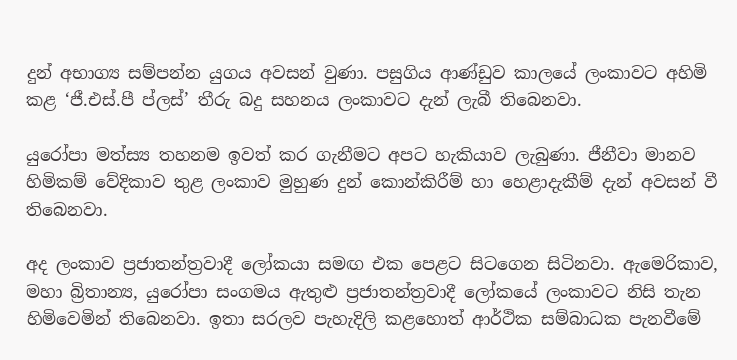දුන් අභාග්‍ය සම්පන්න යුගය අවසන් වුණා. පසුගිය ආණ්ඩුව කාලයේ ලංකාවට අහිමි කළ ‘ජී.එස්.පී ප්ලස්’ තීරු බදු සහනය ලංකාවට දැන් ලැබී තිබෙනවා.

යුරෝපා මත්ස්‍ය තහනම ඉවත් කර ගැනීමට අපට හැකියාව ලැබුණා. ජීනීවා මානව හිමිකම් වේදිකාව තුළ ලංකාව මුහුණ දුන් කොන්කිරීම් හා හෙළාදැකීම් දැන් අවසන් වී තිබෙනවා.

අද ලංකාව ප්‍රජාතන්ත්‍රවාදී ලෝකයා සමඟ එක පෙළට සිටගෙන සිටිනවා. ඇමෙරිකාව, මහා බ්‍රිතාන්‍ය, යුරෝපා සංගමය ඇතුළු ප්‍රජාතන්ත්‍රවාදී ලෝකයේ ලංකාවට නිසි තැන හිමිවෙමින් තිබෙනවා. ඉතා සරලව පැහැදිලි කළහොත් ආර්ථික සම්බාධක පැනවීමේ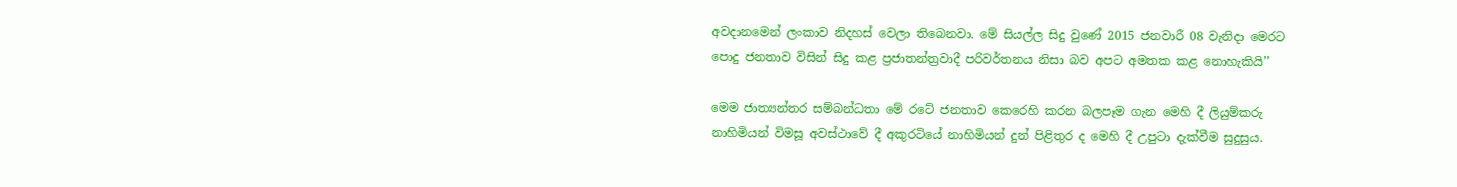අවදානමෙන් ලංකාව නිදහස් වෙලා තිබෙනවා. මේ සියල්ල සිදු වුණේ 2015 ජනවාරී 08 වැනිදා මෙරට පොදු ජනතාව විසින් සිදු කළ ප්‍රජාතන්ත්‍රවාදී පරිවර්තනය නිසා බව අපට අමතක කළ නොහැකියි’’

මෙම ජාත්‍යන්තර සම්බන්ධතා මේ රටේ ජනතාව කෙරෙහි කරන බලපෑම ගැන මෙහි දී ලියුම්කරු නාහිමියන් විමසූ අවස්ථාවේ දී අකුරටියේ නාහිමියන් දුන් පිළිතුර ද මෙහි දී උපුටා දැක්වීම සුදුසුය.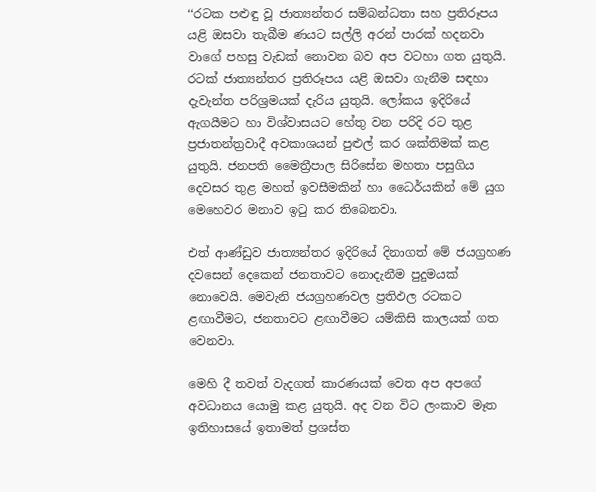‘‘රටක පළුඳු වූ ජාත්‍යන්තර සම්බන්ධතා සහ ප්‍රතිරූපය යළි ඔසවා තැබීම ණයට සල්ලි අරන් පාරක් හදනවා වාගේ පහසු වැඩක් නොවන බව අප වටහා ගත යුතුයි. රටක් ජාත්‍යන්තර ප්‍රතිරූපය යළි ඔසවා ගැනීම සඳහා දැවැන්ත පරිශ්‍රමයක් දැරිය යුතුයි. ලෝකය ඉදිරියේ ඇගයීමට හා විශ්වාසයට හේතු වන පරිදි රට තුළ ප්‍රජාතන්ත්‍රවාදී අවකාශයන් පුළුල් කර ශක්තිමක් කළ යුතුයි. ජනපති මෛත්‍රීපාල සිරිසේන මහතා පසුගිය දෙවසර තුළ මහත් ඉවසීමකින් හා ධෛර්යකින් මේ යුග මෙහෙවර මනාව ඉටු කර තිබෙනවා.

එත් ආණ්ඩුව ජාත්‍යන්තර ඉදිරියේ දිනාගත් මේ ජයග්‍රහණ දවසෙන් දෙකෙන් ජනතාවට නොදැනීම පුදුමයක් නොවෙයි. මෙවැනි ජයග්‍රහණවල ප්‍රතිඵල රටකට ළඟාවීමට, ජනතාවට ළඟාවීමට යම්කිසි කාලයක් ගත වෙනවා.

මෙහි දී තවත් වැදගත් කාරණයක් වෙත අප අපගේ අවධානය යොමු කළ යුතුයි. අද වන විට ලංකාව මෑත ඉතිහාසයේ ඉතාමත් ප්‍රශස්ත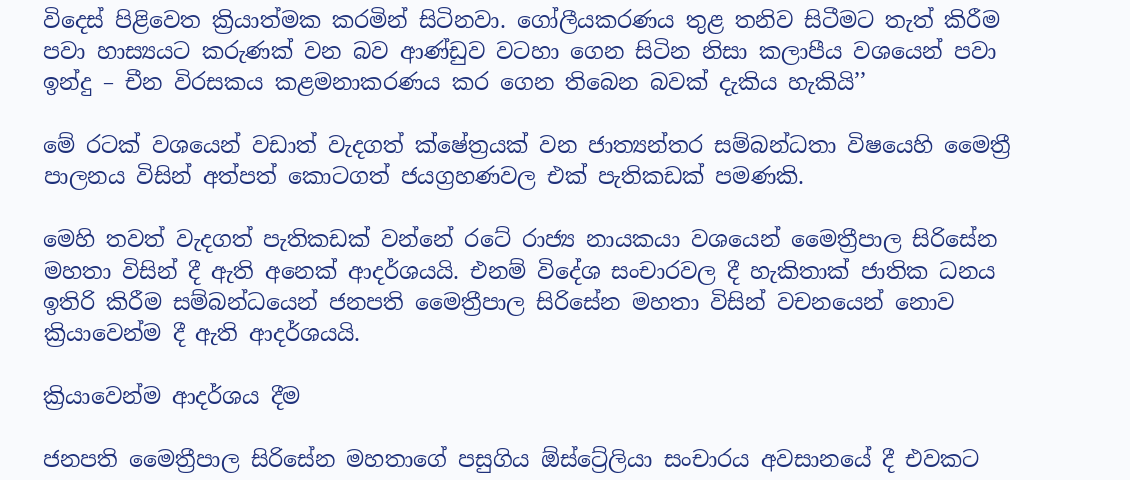විදෙස් පිළිවෙත ක්‍රියාත්මක කරමින් සිටිනවා. ගෝලීයකරණය තුළ තනිව සිටීමට තැත් කිරීම පවා හාස්‍යයට කරුණක් වන බව ආණ්ඩුව වටහා ගෙන සිටින නිසා කලාපීය වශයෙන් පවා ඉන්දු – චීන විරසකය කළමනාකරණය කර ගෙන තිබෙන බවක් දැකිය හැකියි’’

මේ රටක් වශයෙන් වඩාත් වැදගත් ක්ෂේත්‍රයක් වන ජාත්‍යන්තර සම්බන්ධතා විෂයෙහි මෛත්‍රී පාලනය විසින් අත්පත් කොටගත් ජයග්‍රහණවල එක් පැතිකඩක් පමණකි.

මෙහි තවත් වැදගත් පැතිකඩක් වන්නේ රටේ රාජ්‍ය නායකයා වශයෙන් මෛත්‍රීපාල සිරිසේන මහතා විසින් දී ඇති අනෙක් ආදර්ශයයි. එනම් විදේශ සංචාරවල දී හැකිතාක් ජාතික ධනය ඉතිරි කිරීම සම්බන්ධයෙන් ජනපති මෛත්‍රීපාල සිරිසේන මහතා විසින් වචනයෙන් නොව ක්‍රියාවෙන්ම දී ඇති ආදර්ශයයි.

ක්‍රියාවෙන්ම ආදර්ශය දීම

ජනපති මෛත්‍රීපාල සිරිසේන මහතාගේ පසුගිය ඕස්ට්‍රේලියා සංචාරය අවසානයේ දී එවකට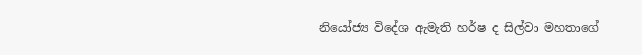නියෝජ්‍ය විදේශ ඇමැති හර්ෂ ද සිල්වා මහතාගේ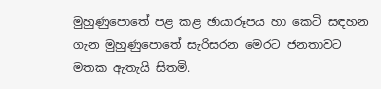මුහුණුපොතේ පළ කළ ඡායාරූපය හා කෙටි සඳහන ගැන මුහුණුපොතේ සැරිසරන මෙරට ජනතාවට මතක ඇතැයි සිතමි.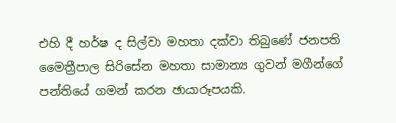එහි දී හර්ෂ ද සිල්වා මහතා දක්වා තිබුණේ ජනපති මෛත්‍රීපාල සිරිසේන මහතා සාමාන්‍ය ගුවන් මගීන්ගේ පන්තියේ ගමන් කරන ඡායාරූපයකි.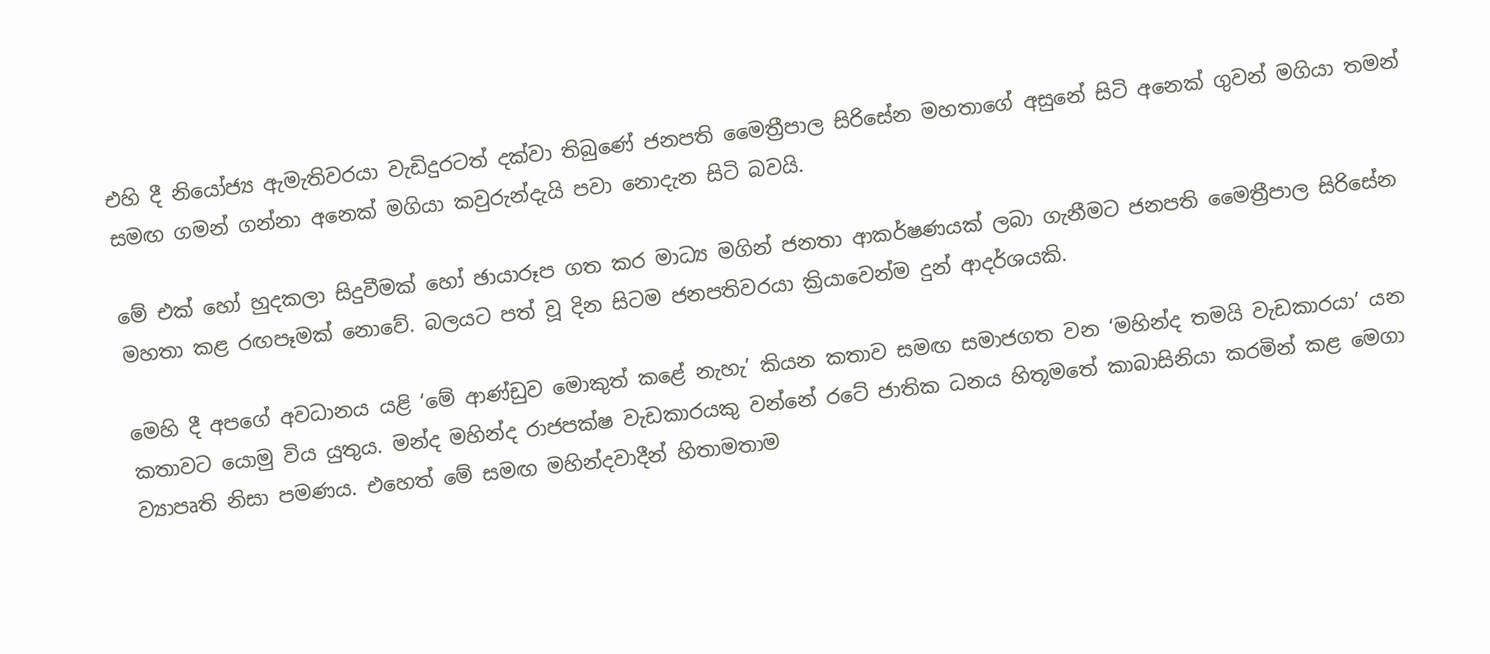එහි දී නියෝජ්‍ය ඇමැතිවරයා වැඩිදුරටත් දක්වා තිබුණේ ජනපති මෛත්‍රීපාල සිරිසේන මහතාගේ අසුනේ සිටි අනෙක් ගුවන් මගියා තමන් සමඟ ගමන් ගන්නා අනෙක් මගියා කවුරුන්දැයි පවා නොදැන සිටි බවයි.

මේ එක් හෝ හුදකලා සිදුවීමක් හෝ ඡායාරූප ගත කර මාධ්‍ය මගින් ජනතා ආකර්ෂණයක් ලබා ගැනීමට ජනපති මෛත්‍රීපාල සිරිසේන මහතා කළ රඟපෑමක් නොවේ. බලයට පත් වූ දින සිටම ජනපතිවරයා ක්‍රියාවෙන්ම දුන් ආදර්ශයකි.

මෙහි දී අපගේ අවධානය යළි ‘මේ ආණ්ඩුව මොකුත් කළේ නැහැ’ කියන කතාව සමඟ සමාජගත වන ‘මහින්ද තමයි වැඩකාරයා’ යන කතාවට යොමු විය යුතුය. මන්ද මහින්ද රාජපක්ෂ වැඩකාරයකු වන්නේ රටේ ජාතික ධනය හිතූමතේ කාබාසිනියා කරමින් කළ මෙගා ව්‍යාපෘති නිසා පමණය. එහෙත් මේ සමඟ මහින්දවාදීන් හිතාමතාම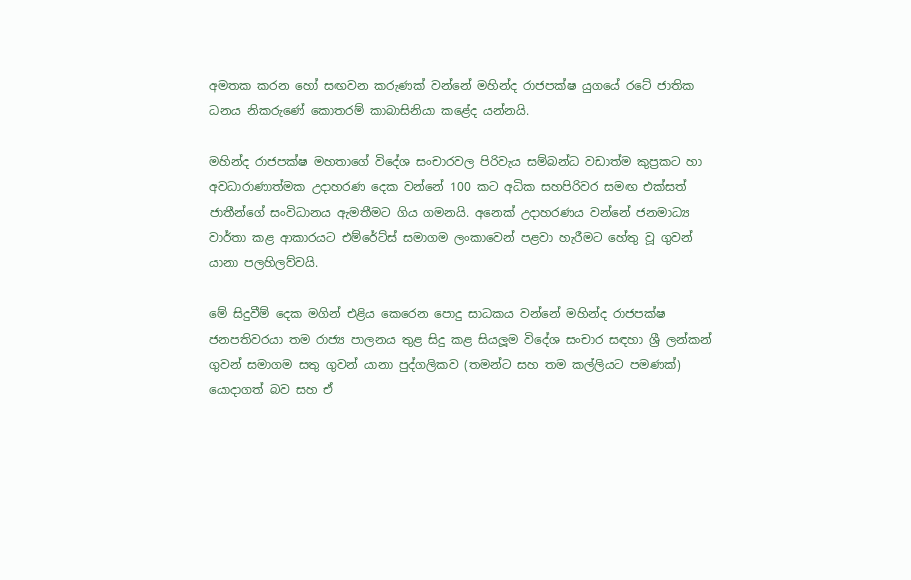අමතක කරන හෝ සඟවන කරුණක් වන්නේ මහින්ද රාජපක්ෂ යුගයේ රටේ ජාතික ධනය නිකරුණේ කොතරම් කාබාසිනියා කළේද යන්නයි.

මහින්ද රාජපක්ෂ මහතාගේ විදේශ සංචාරවල පිරිවැය සම්බන්ධ වඩාත්ම කුප්‍රකට හා අවධාරාණාත්මක උදාහරණ දෙක වන්නේ 100 කට අධික සහපිරිවර සමඟ එක්සත් ජාතීන්ගේ සංවිධානය ඇමතීමට ගිය ගමනයි. අනෙක් උදාහරණය වන්නේ ජනමාධ්‍ය වාර්තා කළ ආකාරයට එම්රේට්ස් සමාගම ලංකාවෙන් පළවා හැරීමට හේතු වූ ගුවන් යානා පලහිලව්වයි.

මේ සිදුවීම් දෙක මගින් එළිය කෙරෙන පොදු සාධකය වන්නේ මහින්ද රාජපක්ෂ ජනපතිවරයා තම රාජ්‍ය පාලනය තුළ සිදු කළ සියලූම විදේශ සංචාර සඳහා ශ්‍රී ලන්කන් ගුවන් සමාගම සතු ගුවන් යානා පුද්ගලිකව (තමන්ට සහ තම කල්ලියට පමණක්) යොදාගත් බව සහ ඒ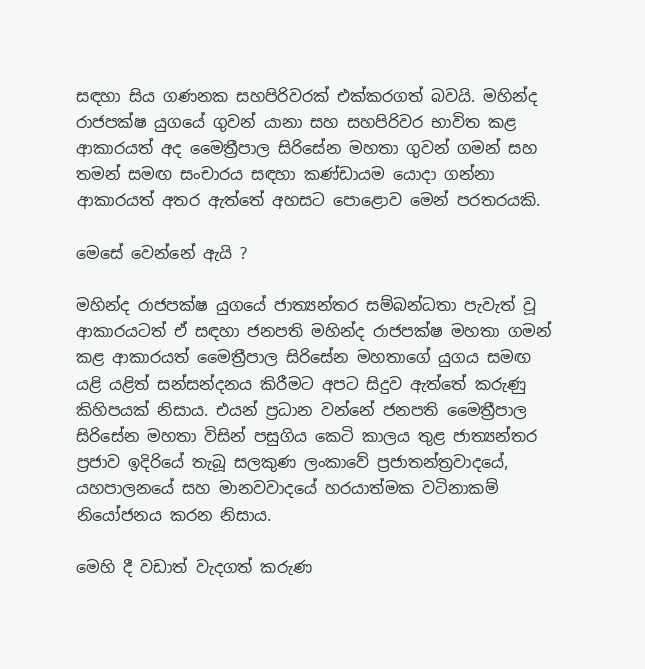සඳහා සිය ගණනක සහපිරිවරක් එක්කරගත් බවයි. මහින්ද රාජපක්ෂ යුගයේ ගුවන් යානා සහ සහපිරිවර භාවිත කළ ආකාරයත් අද මෛත්‍රීපාල සිරිසේන මහතා ගුවන් ගමන් සහ තමන් සමඟ සංචාරය සඳහා කණ්ඩායම යොදා ගන්නා ආකාරයත් අතර ඇත්තේ අහසට පොළොව මෙන් පරතරයකි.

මෙසේ වෙන්නේ ඇයි ?

මහින්ද රාජපක්ෂ යුගයේ ජාත්‍යන්තර සම්බන්ධතා පැවැත් වූ ආකාරයටත් ඒ සඳහා ජනපති මහින්ද රාජපක්ෂ මහතා ගමන් කළ ආකාරයත් මෛත්‍රීපාල සිරිසේන මහතාගේ යුගය සමඟ යළි යළිත් සන්සන්දනය කිරීමට අපට සිදුව ඇත්තේ කරුණු කිහිපයක් නිසාය. එයන් ප්‍රධාන වන්නේ ජනපති මෛත්‍රීපාල සිරිසේන මහතා විසින් පසුගිය කෙටි කාලය තුළ ජාත්‍යන්තර ප්‍රජාව ඉදිරියේ තැබූ සලකුණ ලංකාවේ ප්‍රජාතන්ත්‍රවාදයේ, යහපාලනයේ සහ මානවවාදයේ හරයාත්මක වටිනාකම් නියෝජනය කරන නිසාය.

මෙහි දී වඩාත් වැදගත් කරුණ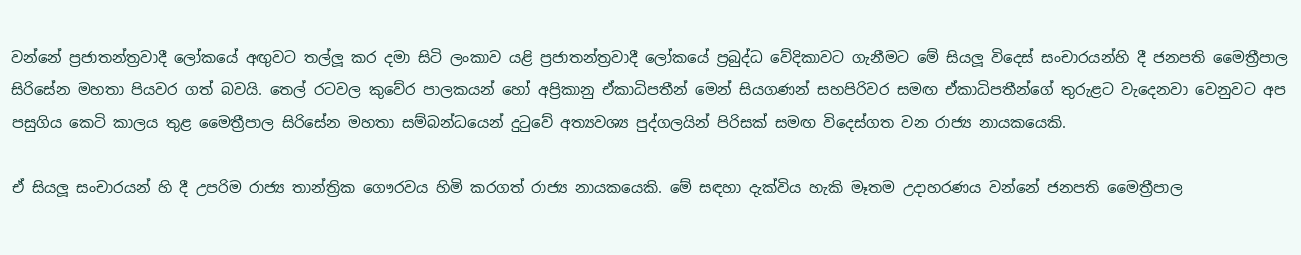වන්නේ ප්‍රජාතන්ත්‍රවාදී ලෝකයේ අඟුවට තල්ලූ කර දමා සිටි ලංකාව යළි ප්‍රජාතන්ත්‍රවාදී ලෝකයේ ප්‍රබුද්ධ වේදිකාවට ගැනීමට මේ සියලූ විදෙස් සංචාරයන්හි දී ජනපති මෛත්‍රීපාල සිරිසේන මහතා පියවර ගත් බවයි. තෙල් රටවල කුවේර පාලකයන් හෝ අප්‍රිකානු ඒකාධිපතීන් මෙන් සියගණන් සහපිරිවර සමඟ ඒකාධිපතීන්ගේ තුරුළට වැදෙනවා වෙනුවට අප පසුගිය කෙටි කාලය තුළ මෛත්‍රීපාල සිරිසේන මහතා සම්බන්ධයෙන් දුටුවේ අත්‍යවශ්‍ය පුද්ගලයින් පිරිසක් සමඟ විදෙස්ගත වන රාජ්‍ය නායකයෙකි.

ඒ සියලූ සංචාරයන් හි දී උපරිම රාජ්‍ය තාන්ත්‍රික ගෞරවය හිමි කරගත් රාජ්‍ය නායකයෙකි. මේ සඳහා දැක්විය හැකි මෑතම උදාහරණය වන්නේ ජනපති මෛත්‍රීපාල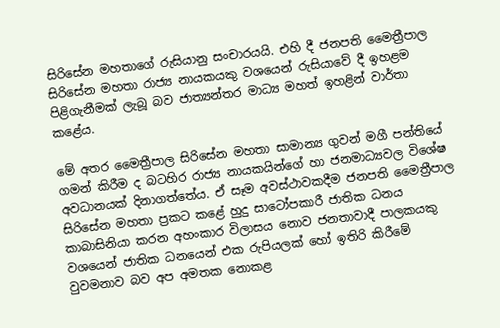සිරිසේන මහතාගේ රුසියානු සංචාරයයි. එහි දී ජනපති මෛත්‍රීපාල සිරිසේන මහතා රාජ්‍ය නායකයකු වශයෙන් රුසියාවේ දී ඉහළම පිළිගැනීමක් ලැබූ බව ජාත්‍යන්තර මාධ්‍ය මහත් ඉහළින් වාර්තා කළේය.

මේ අතර මෛත්‍රීපාල සිරිසේන මහතා සාමාන්‍ය ගුවන් මගී පන්තියේ ගමන් කිරීම ද බටහිර රාජ්‍ය නායකයින්ගේ හා ජනමාධ්‍යවල විශේෂ අවධානයක් දිනාගත්තේය. ඒ සෑම අවස්ථාවකදීම ජනපති මෛත්‍රීපාල සිරිසේන මහතා ප්‍රකට කළේ හුදු සාටෝපකාරී ජාතික ධනය කාබාසිනියා කරන අහංකාර විලාසය නොව ජනතාවාදී පාලකයකු වශයෙන් ජාතික ධනයෙන් එක රුපියලක් හෝ ඉතිරි කිරීමේ වුවමනාව බව අප අමතක නොකළ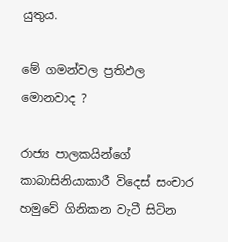යුතුය.

මේ ගමන්වල ප්‍රතිඵල මොනවාද ?

රාජ්‍ය පාලකයින්ගේ කාබාසිනියාකාරී විදෙස් සංචාර හමුවේ ගිනිකන වැටී සිටින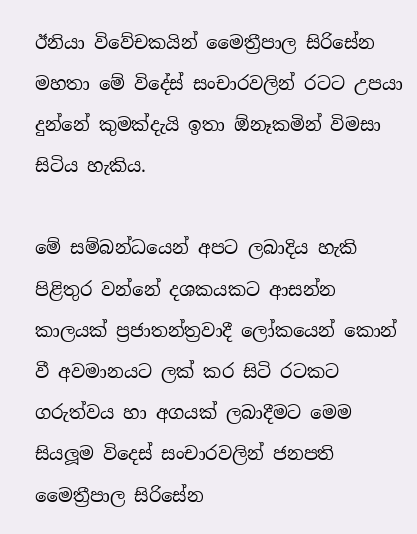ඊනියා විවේචකයින් මෛත්‍රීපාල සිරිසේන මහතා මේ විදේස් සංචාරවලින් රටට උපයා දුන්නේ කුමක්දැයි ඉතා ඕනෑකමින් විමසා සිටිය හැකිය.

මේ සම්බන්ධයෙන් අපට ලබාදිය හැකි පිළිතුර වන්නේ දශකයකට ආසන්න කාලයක් ප්‍රජාතන්ත්‍රවාදී ලෝකයෙන් කොන් වී අවමානයට ලක් කර සිටි රටකට ගරුත්වය හා අගයක් ලබාදීමට මෙම සියලූම විදෙස් සංචාරවලින් ජනපති මෛත්‍රීපාල සිරිසේන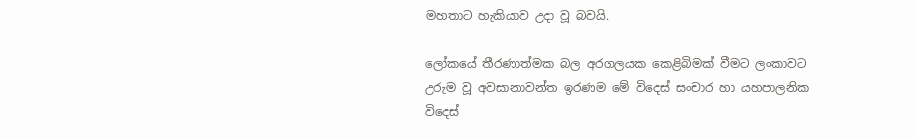මහතාට හැකියාව උදා වූ බවයි.

ලෝකයේ තීරණාත්මක බල අරගලයක කෙළිබිමක් වීමට ලංකාවට උරුම වූ අවසානාවන්ත ඉරණම මේ විදෙස් සංචාර හා යහපාලනික විදෙස්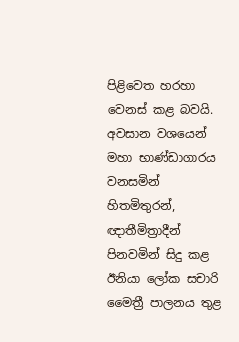පිළිවෙත හරහා වෙනස් කළ බවයි. අවසාන වශයෙන් මහා භාණ්ඩාගාරය වනසමින් හිතමිතුරන්, ඥාතීමිත්‍රාදීන් පිනවමින් සිදු කළ ඊනියා ලෝක සචාරි මෛත්‍රී පාලනය තුළ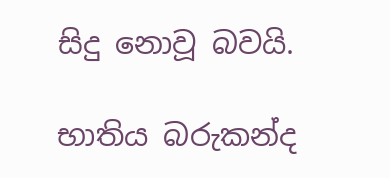සිදු නොවූ බවයි.

භාතිය බරුකන්ද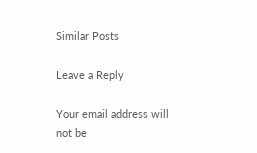Similar Posts

Leave a Reply

Your email address will not be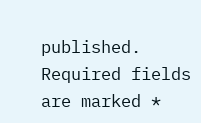published. Required fields are marked *